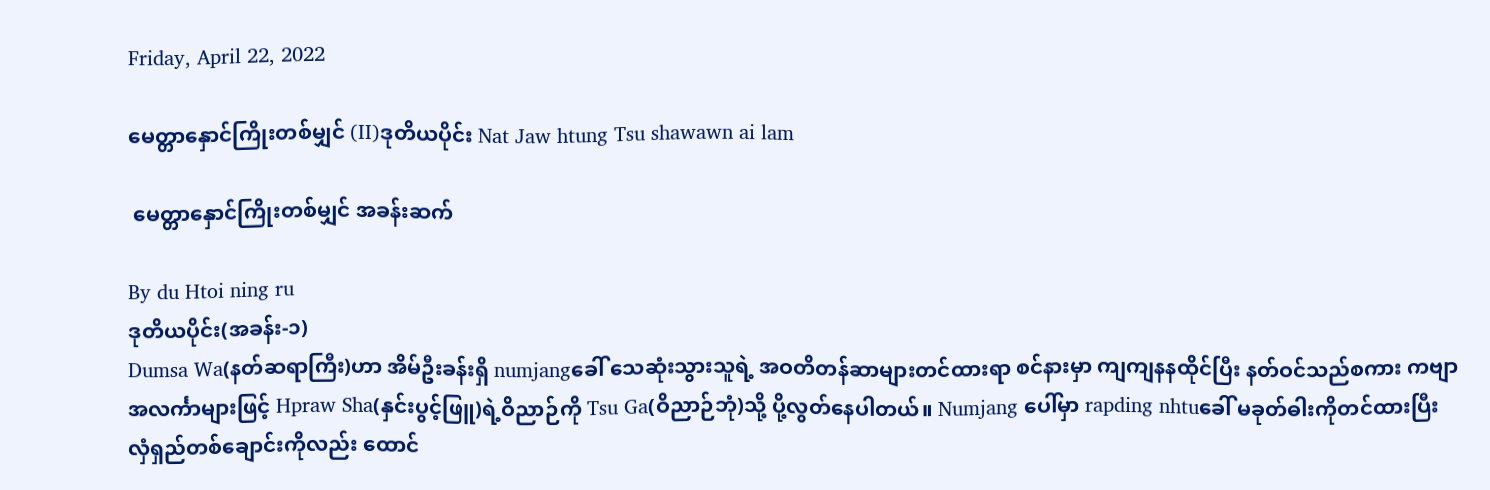Friday, April 22, 2022

မေတ္တာနှောင်ကြိုးတစ်မျှင် (II)ဒုတိယပိုင်း Nat Jaw htung Tsu shawawn ai lam

 မေတ္တာနှောင်ကြိုးတစ်မျှင် အခန်းဆက်

By du Htoi ning ru
ဒုတိယပိုင်း(အခန်း-၁)
Dumsa Wa(နတ်ဆရာကြီး)ဟာ အိမ်ဦးခန်းရှိ numjangခေါ် သေဆုံးသွားသူရဲ့ အဝတိတန်ဆာများတင်ထားရာ စင်နားမှာ ကျကျနနထိုင်ပြီး နတ်ဝင်သည်စကား ကဗျာအလင်္ကာများဖြင့် Hpraw Sha(နှင်းပွင့်ဖြူ)ရဲ့ဝိညာဉ်ကို Tsu Ga(ဝိညာဉ်ဘုံ)သို့ ပို့လွတ်နေပါတယ်။ Numjang ပေါ်မှာ rapding nhtuခေါ် မခုတ်ဓါးကိုတင်ထားပြီး လှံရှည်တစ်ချောင်းကိုလည်း ထောင်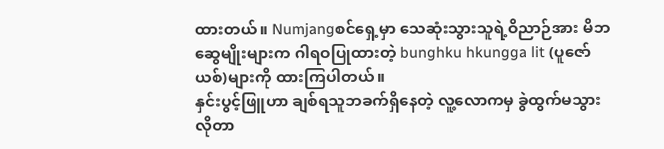ထားတယ်။ Numjangစင်ရှေ့မှာ သေဆုံးသွားသူရဲ့ဝိညာဉ်အား မိဘဆွေမျိုးများက ဂါရဝပြုထားတဲ့ bunghku hkungga lit (ပူဇော်ယစ်)များကို ထားကြပါတယ်။
နှင်းပွင့်ဖြူဟာ ချစ်ရသူဘခက်ရှိနေတဲ့ လူ့လောကမှ ခွဲထွက်မသွားလိုတာ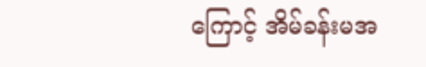ကြောင့် အိမ်ခန်းမအ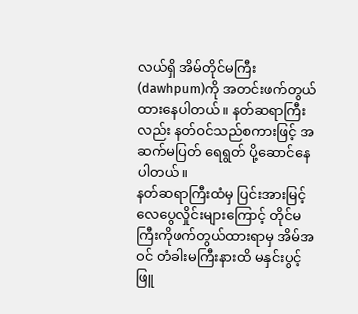လယ်ရှိ အိမ်တိုင်မကြီး(dawhpum)ကို အတင်းဖက်တွယ်ထားနေပါတယ်။ နတ်ဆရာကြီးလည်း နတ်ဝင်သည်စကားဖြင့် အဆက်မပြတ် ရေရွတ် ပို့ဆောင်နေပါတယ်။
နတ်ဆရာကြီးထံမှ ပြင်းအားမြင့် လေပွေလှိုင်းများကြောင့် တိုင်မကြီးကိုဖက်တွယ်ထားရာမှ အိမ်အဝင် တံခါးမကြီးနားထိ မနှင်းပွင့်ဖြူ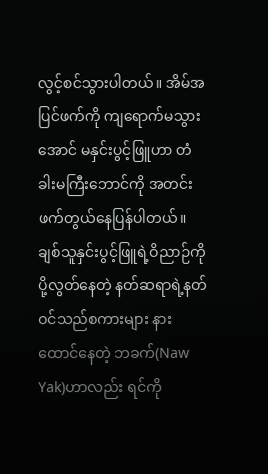လွင့်စင်သွားပါတယ်။ အိမ်အပြင်ဖက်ကို ကျရောက်မသွားအောင် မနှင်းပွင့်ဖြူဟာ တံခါးမကြီးဘောင်ကို အတင်းဖက်တွယ်နေပြန်ပါတယ်။
ချစ်သူနှင်းပွင့်ဖြူရဲ့ဝိညာဉ်ကို ပို့လွတ်နေတဲ့ နတ်ဆရာရဲ့နတ်ဝင်သည်စကားများ နားထောင်နေတဲ့ ဘခက်(Naw Yak)ဟာလည်း ရင်ကို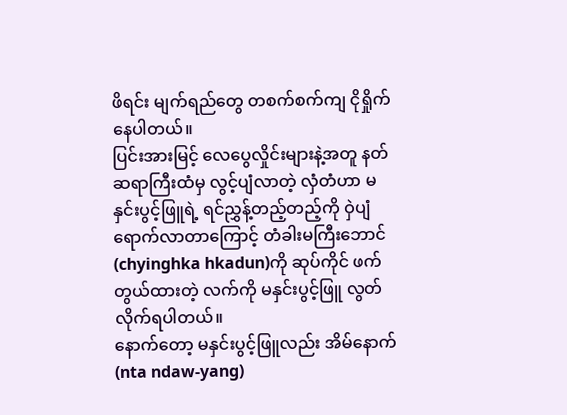ဖိရင်း မျက်ရည်တွေ တစက်စက်ကျ ငိုရှိုက်နေပါတယ်။
ပြင်းအားမြင့် လေပွေလှိုင်းများနဲ့အတူ နတ်ဆရာကြီးထံမှ လွင့်ပျံလာတဲ့ လှံတံဟာ မနှင်းပွင့်ဖြူရဲ့ ရင်ညွှန့်တည့်တည့်ကို ဝှဲပျံရောက်လာတာကြောင့် တံခါးမကြီးဘောင်(chyinghka hkadun)ကို ဆုပ်ကိုင် ဖက်တွယ်ထားတဲ့ လက်ကို မနှင်းပွင့်ဖြူ လွတ်လိုက်ရပါတယ်။
နောက်တော့ မနှင်းပွင့်ဖြူလည်း အိမ်နောက်(nta ndaw-yang)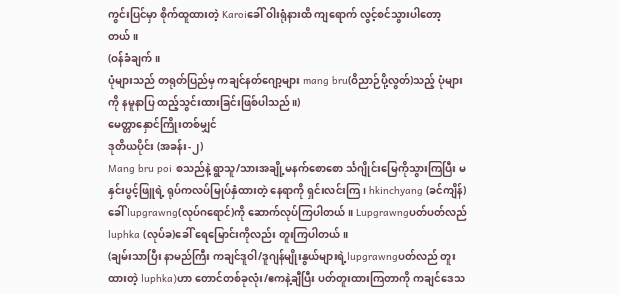ကွင်းပြင်မှာ စိုက်ထူထားတဲ့ Karoiခေါ် ဝါးရုံနားထိ ကျရောက် လွင့်စင်သွားပါတော့တယ်။
(ဝန်ခံချက်။
ပုံများသည် တရုတ်ပြည်မှ ကချင်နတ်ဂျော့များ mang bru(ဝိညာဉ်ပို့လွတ်)သည့် ပုံများကို နမူနာပြ ထည့်သွင်းထားခြင်းဖြစ်ပါသည်။)
မေတ္တာနှောင်ကြိုးတစ်မျှင်
ဒုတိယပိုင်း (အခန်း-၂)
Mang bru poi စသည်နဲ့ ရွာသူ/သားအချို့မနက်စောစော င်္သဂျိုင်းမြေကိုသွားကြပြီး မနှင်းပွင့်ဖြူရဲ့ ရုပ်ကလပ်မြုပ်နှံထားတဲ့ နေရာကို ရှင်းလင်းကြ၊ hkinchyang (ခင်ကျိန်)ခေါ် lupgrawng(လုပ်ဂရောင်)ကို ဆောက်လုပ်ကြပါတယ်။ Lupgrawngပတ်ပတ်လည် luphka (လုပ်ခ)ခေါ် ရေမြောင်းကိုလည်း တူးကြပါတယ်။
(ချမ်းသာပြီး နာမည်ကြီး ကချင်ဒူဝါ/ဒူဂျန်မျိုးနွယ်များရဲ့lupgrawngပတ်လည် တူးထားတဲ့ luphka)ဟာ တောင်တစ်ခုလုံး/ဧကနဲ့ချီပြီး ပတ်တူးထားကြတာကို ကချင်ဒေသ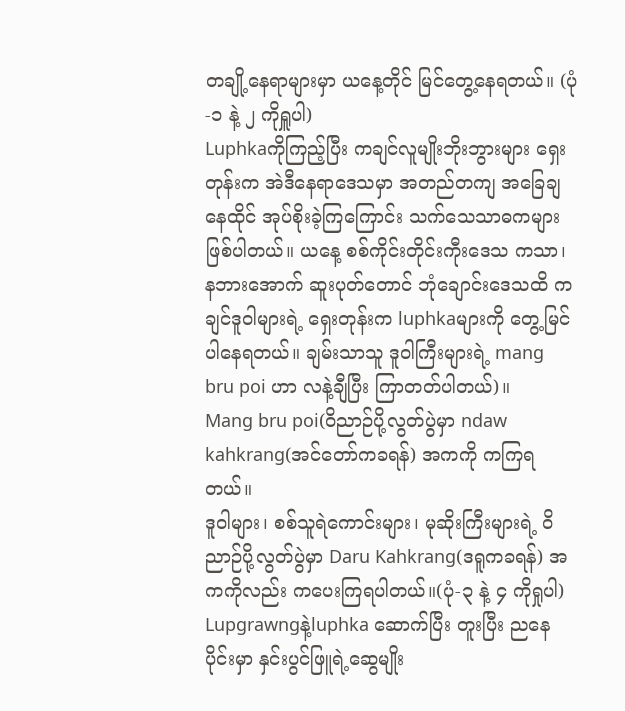တချို့နေရာများမှာ ယနေ့တိုင် မြင်တွေ့နေရတယ်။ (ပုံ-၁ နဲ့ ၂ ကိုရှူပါ)
Luphkaကိုကြည့်ပြီး ကချင်လူမျိုးဘိုးဘွားများ ရှေးတုန်းက အဲဒီနေရာဒေသမှာ အတည်တကျ အခြေချနေထိုင် အုပ်စိုးခဲ့ကြကြောင်း သက်သေသာဓကများဖြစ်ပါတယ်။ ယနေ့ စစ်ကိုင်းတိုင်းကီုးဒေသ ကသာ၊ နဘားအောက် ဆူးပုတ်တောင် ဘုံချောင်းဒေသထိ ကချင်ဒူဝါများရဲ့ ရှေးတုန်းက luphkaများကို တွေ့မြင်ပါနေရတယ်။ ချမ်းသာသူ ဒူဝါကြီးများရဲ့ mang bru poi ဟာ လနဲ့ချီပြီး ကြာတတ်ပါတယ်)။
Mang bru poi(ဝိညာဉ်ပို့လွတ်ပွဲမှာ ndaw kahkrang(အင်တော်ကခရန်) အကကို ကကြရတယ်။
ဒူဝါများ၊ စစ်သူရဲကောင်းများ၊ မုဆိုးကြီးများရဲ့ ဝိညာဉ်ပို့လွတ်ပွဲမှာ Daru Kahkrang(ဒရူကခရန်) အကကိုလည်း ကပေးကြရပါတယ်။(ပုံ-၃ နဲ့ ၄ ကိုရှုပါ)
Lupgrawngနဲ့luphka ဆောက်ပြီး တူးပြီး ညနေပိုင်းမှာ နှင်းပွင်ဖြူရဲ့ဆွေမျိုး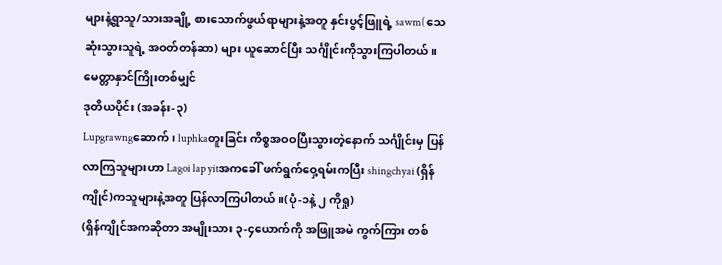များနဲ့ရွာသူ/သားအချို့ စားသောက်ဖွယ်ရာများနဲ့အတူ နှင်းပွင့်ဖြူရဲ့ sawm( သေဆုံးသွားသူရဲ့ အဝတ်တန်ဆာ) များ ယူဆောင်ပြီး သင်္ဂျိုင်းကိုသွားကြပါတယ်။
မေတ္တာနှာင်ကြိုးတစ်မျှင်
ဒုတိယပိုင်း (အခန်း-၃)
Lupgrawngဆောက်၊ luphkaတူးခြင်း ကိစ္စအဝဝပြီးသွားတဲ့နောက် သင်္ဂျိုင်းမှ ပြန်လာကြသူများဟာ Lagoi lap yitအကခေါ် ဖက်ရွက်ဝှေ့ရမ်းကပြီး shingchyai (ရှိန်ကျိုင်)ကသူများနဲ့အတူ ပြန်လာကြပါတယ်။(ပုံ-၁နဲ့ ၂ ကိုရှု)
(ရှိန်ကျိုင်အကဆိုတာ အမျိုးသား ၃-၄ယောက်ကို အဖြူအမဲ ကွက်ကြား တစ်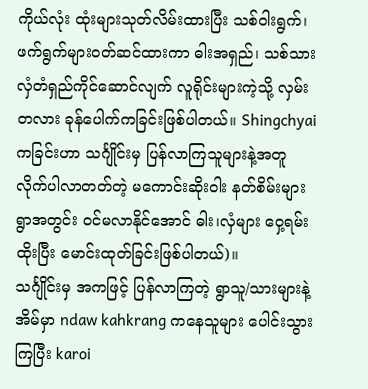ကိုယ်လုံး ထုံးများသုတ်လိမ်းထားပြီး သစ်ဝါးရွက်၊ ဖက်ရွက်များဝတ်ဆင်ထားကာ ဓါးအရှည်၊ သစ်သားလှံတံရှည်ကိုင်ဆောင်လျက် လူရိုင်းများကဲ့သို့ လှမ်းတလား ခုန်ပေါက်ကခြင်းဖြစ်ပါတယ်။ Shingchyaiကခြင်းဟာ သင်္ဂျိုင်းမှ ပြန်လာကြသူများနဲ့အတူ လိုက်ပါလာတတ်တဲ့ မကောင်းဆိုးဝါး နတ်စိမ်းများ ရွာအတွင်း ဝင်မလာနိုင်အောင် ဓါး၊လှံများ ဝှေ့ရမ်းထိုးပြီး မောင်းထုတ်ခြင်းဖြစ်ပါတယ်)။
သင်္ဂျိုင်းမှ အကဖြင့် ပြန်လာကြတဲ့ ရွာသူ/သားများနဲ့ အိမ်မှာ ndaw kahkrang ကနေသူများ ပေါင်းသွားကြပြီး karoi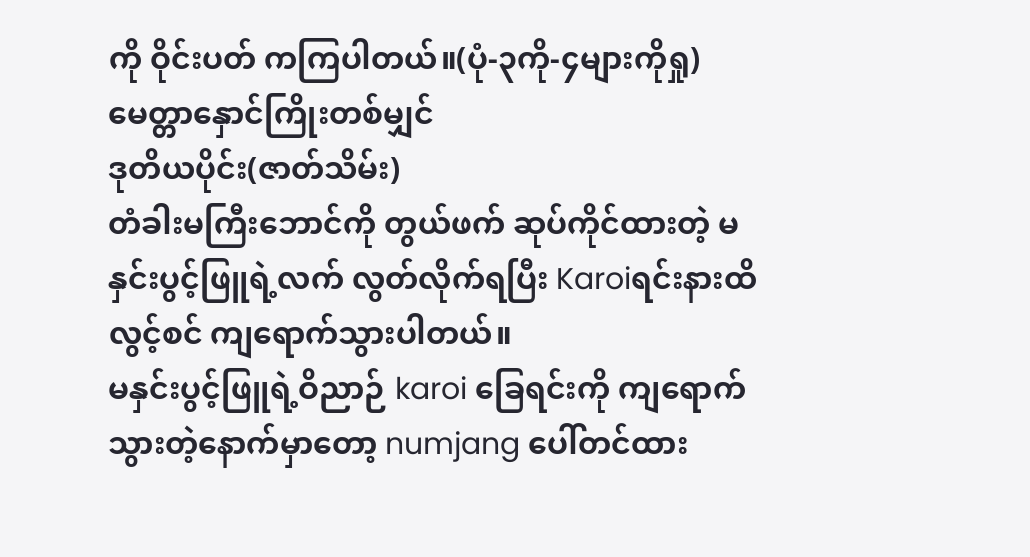ကို ဝိုင်းပတ် ကကြပါတယ်။(ပုံ-၃ကို-၄များကိုရှု)
မေတ္တာနှောင်ကြိုးတစ်မျှင်
ဒုတိယပိုင်း(ဇာတ်သိမ်း)
တံခါးမကြီးဘောင်ကို တွယ်ဖက် ဆုပ်ကိုင်ထားတဲ့ မနှင်းပွင့်ဖြူရဲ့လက် လွတ်လိုက်ရပြီး Karoiရင်းနားထိ လွင့်စင် ကျရောက်သွားပါတယ်။
မနှင်းပွင့်ဖြူရဲ့ဝိညာဉ် karoi ခြေရင်းကို ကျရောက်သွားတဲ့နောက်မှာတော့ numjang ပေါ်တင်ထား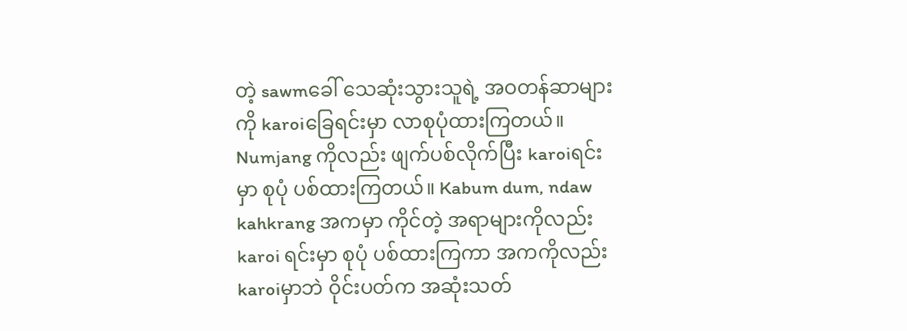တဲ့ sawmခေါ် သေဆုံးသွားသူရဲ့ အဝတန်ဆာများကို karoiခြေရင်းမှာ လာစုပုံထားကြတယ်။ Numjang ကိုလည်း ဖျက်ပစ်လိုက်ပြီး karoiရင်းမှာ စုပုံ ပစ်ထားကြတယ်။ Kabum dum, ndaw kahkrang အကမှာ ကိုင်တဲ့ အရာများကိုလည်း karoi ရင်းမှာ စုပုံ ပစ်ထားကြကာ အကကိုလည်း karoiမှာဘဲ ဝိုင်းပတ်က အဆုံးသတ်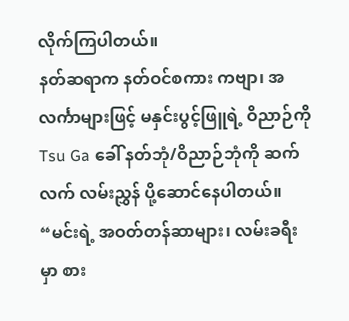လိုက်ကြပါတယ်။
နတ်ဆရာက နတ်ဝင်စကား ကဗျာ၊ အလင်္ကာများဖြင့် မနှင်းပွင့်ဖြူရဲ့ ဝိညာဉ်ကို Tsu Ga ခေါ် နတ်ဘုံ/ဝိညာဉ်ဘုံကို ဆက်လက် လမ်းညွှန် ပို့ဆောင်နေပါတယ်။
“မင်းရဲ့ အဝတ်တန်ဆာများ၊ လမ်းခရီးမှာ စား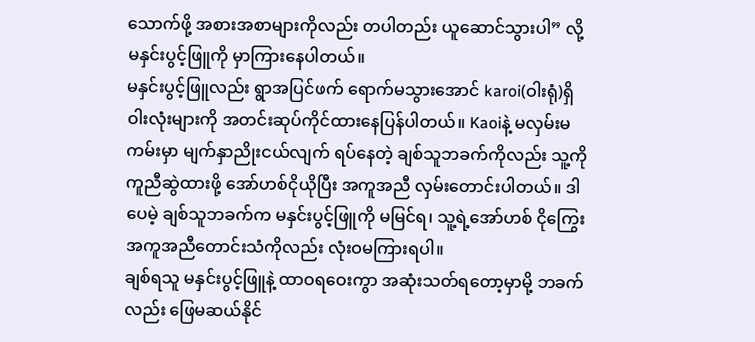သောက်ဖို့ အစားအစာများကိုလည်း တပါတည်း ယူဆောင်သွားပါ” လို့ မနှင်းပွင့်ဖြူကို မှာကြားနေပါတယ်။
မနှင်းပွင့်ဖြူလည်း ရွာအပြင်ဖက် ရောက်မသွားအောင် karoi(ဝါးရုံ)ရှိ ဝါးလုံးများကို အတင်းဆုပ်ကိုင်ထားနေပြန်ပါတယ်။ Kaoiနဲ့ မလှမ်းမကမ်းမှာ မျက်နှာညိုးငယ်လျက် ရပ်နေတဲ့ ချစ်သူဘခက်ကိုလည်း သူ့ကိုကူညီဆွဲထားဖို့ အော်ဟစ်ငိုယိုပြီး အကူအညီ လှမ်းတောင်းပါတယ်။ ဒါပေမဲ့ ချစ်သူဘခက်က မနှင်းပွင့်ဖြူကို မမြင်ရ၊ သူ့ရဲ့အော်ဟစ် ငိုကြွေး အကူအညီတောင်းသံကိုလည်း လုံးဝမကြားရပါ။
ချစ်ရသူ မနှင်းပွင့်ဖြူနဲ့ ထာဝရဝေးကွာ အဆုံးသတ်ရတော့မှာမို့ ဘခက်လည်း ဖြေမဆယ်နိုင်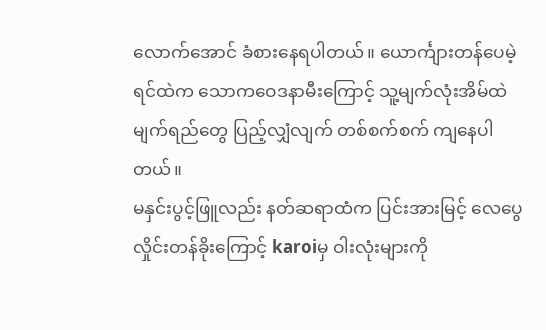လောက်အောင် ခံစားနေရပါတယ်။ ယောင်္ကျားတန်ပေမဲ့ ရင်ထဲက သောကဝေဒနာမီးကြောင့် သူ့မျက်လုံးအိမ်ထဲ မျက်ရည်တွေ ပြည့်လျှံလျက် တစ်စက်စက် ကျနေပါတယ်။
မနှင်းပွင့်ဖြူလည်း နတ်ဆရာထံက ပြင်းအားမြင့် လေပွေလှိုင်းတန်ခိုးကြောင့် karoiမှ ဝါးလုံးများကို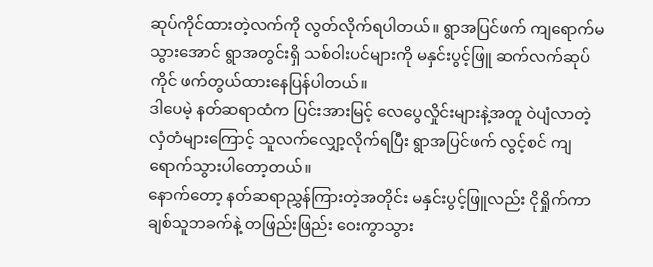ဆုပ်ကိုင်ထားတဲ့လက်ကို လွတ်လိုက်ရပါတယ်။ ရွာအပြင်ဖက် ကျရောက်မသွားအောင် ရွာအတွင်းရှိ သစ်ဝါးပင်များကို မနှင်းပွင့်ဖြူ ဆက်လက်ဆုပ်ကိုင် ဖက်တွယ်ထားနေပြန်ပါတယ်။
ဒါပေမဲ့ နတ်ဆရာထံက ပြင်းအားမြင့် လေပွေလှိုင်းများနဲ့အတူ ဝဲပျံလာတဲ့ လှံတံများကြောင့် သူလက်လျှော့လိုက်ရပြီး ရွာအပြင်ဖက် လွင့်စင် ကျရောက်သွားပါတော့တယ်။
နောက်တော့ နတ်ဆရာညွှန်ကြားတဲ့အတိုင်း မနှင်းပွင့်ဖြူလည်း ငိုရှိုက်ကာ ချစ်သူဘခက်နဲ့ တဖြည်းဖြည်း ဝေးကွာသွား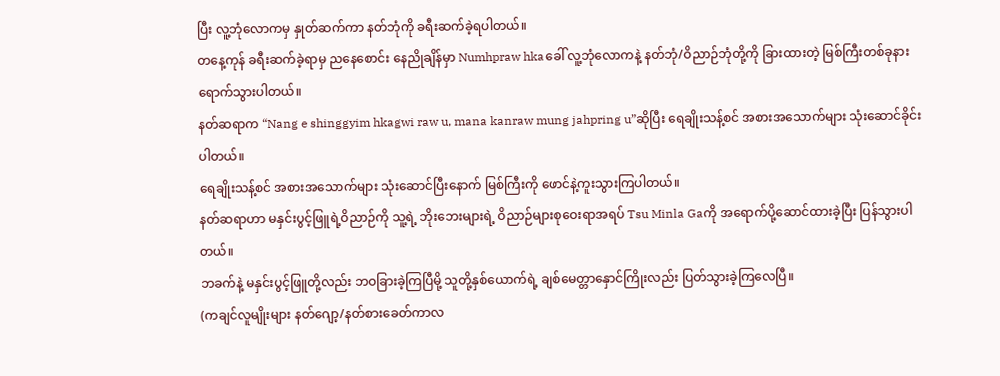ပြီး လူ့ဘုံလောကမှ နှုတ်ဆက်ကာ နတ်ဘုံကို ခရီးဆက်ခဲ့ရပါတယ်။
တနေ့ကုန် ခရီးဆက်ခဲ့ရာမှ ညနေစောင်း နေညိုချိန်မှာ Numhpraw hkaခေါ် လူ့ဘုံလောကနဲ့ နတ်ဘုံ/ဝိညာဉ်ဘုံတို့ကို ခြားထားတဲ့ မြစ်ကြီးတစ်ခုနား ရောက်သွားပါတယ်။
နတ်ဆရာက “Nang e shinggyim hkagwi raw u, mana kanraw mung jahpring u”ဆိုပြီး ရေချိုးသန့်စင် အစားအသောက်များ သုံးဆောင်ခိုင်းပါတယ်။
ရေချိုးသန့်စင် အစားအသောက်များ သုံးဆောင်ပြီးနောက် မြစ်ကြီးကို ဖောင်နဲ့ကူးသွားကြပါတယ်။
နတ်ဆရာဟာ မနှင်းပွင့်ဖြူရဲ့ဝိညာဉ်ကို သူ့ရဲ့ ဘိုးဘေးများရဲ့ ဝိညာဉ်များစုဝေးရာအရပ် Tsu Minla Gaကို အရောက်ပို့ဆောင်ထားခဲ့ပြီး ပြန်သွားပါတယ်။
ဘခက်နဲ့ မနှင်းပွင့်ဖြူတို့လည်း ဘဝခြားခဲ့ကြပြီမို့ သူတို့နှစ်ယောက်ရဲ့ ချစ်မေတ္တာနှောင်ကြိုးလည်း ပြတ်သွားခဲ့ကြလေပြီ။
(ကချင်လူမျိုးများ နတ်ဂျော့/နတ်စားခေတ်ကာလ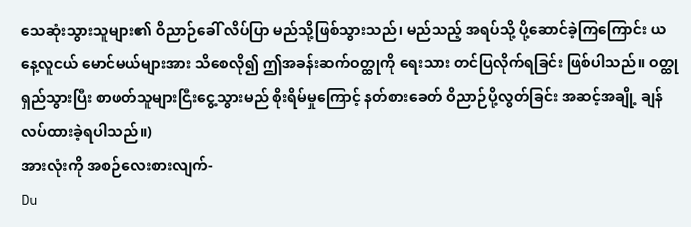သေဆုံးသွားသူများ၏ ဝိညာဉ်ခေါ် လိပ်ပြာ မည်သို့ဖြစ်သွားသည်၊ မည်သည့် အရပ်သို့ ပို့ဆောင်ခဲ့ကြကြောင်း ယနေ့လူငယ် မောင်မယ်များအား သိစေလို၍ ဤအခန်းဆက်ဝတ္ထုကို ရေးသား တင်ပြလိုက်ရခြင်း ဖြစ်ပါသည်။ ဝတ္ထုရှည်သွားပြီး စာဖတ်သူများငြီးငွေ့သွားမည် စိုးရိမ်မှုကြောင့် နတ်စားခေတ် ဝိညာဉ်ပို့လွတ်ခြင်း အဆင့်အချို့ ချန်လပ်ထားခဲ့ရပါသည်။)
အားလုံးကို အစဉ်လေးစားလျက်-
Du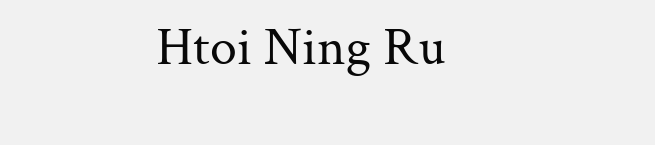Htoi Ning Ru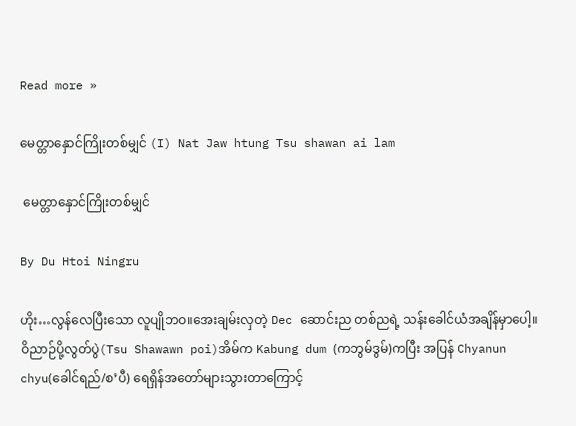Read more »

မေတ္တာနှောင်ကြိုးတစ်မျှင် (I) Nat Jaw htung Tsu shawan ai lam

 မေတ္တာနှောင်ကြိုးတစ်မျှင်

By Du Htoi Ningru

ဟိုး…လွန်လေပြီးသော လူပျိုဘဝ။အေးချမ်းလှတဲ့ Dec ဆောင်းည တစ်ညရဲ့ သန်းခေါင်ယံအချိန်မှာပေါ့။
ဝိညာဉ်ပို့လွတ်ပွဲ(Tsu Shawawn poi)အိမ်က Kabung dum (ကဘွမ်ဒွမ်)ကပြီး အပြန် Chyanun chyu(ခေါင်ရည်/စ’ပီ) ရေရှိန်အတော်များသွားတာကြောင့်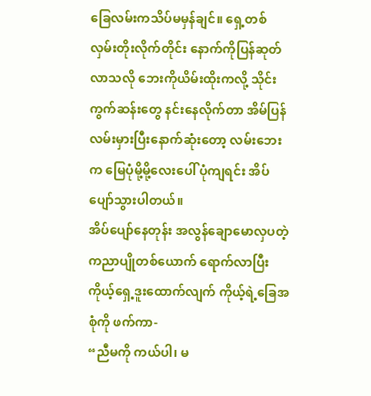ခြေလမ်းကသိပ်မမှန်ချင်။ ရှေ့တစ်လှမ်းတိုးလိုက်တိုင်း နောက်ကိုပြန်ဆုတ်လာသလို ဘေးကိုယိမ်းထိုးကလို့ သိုင်းကွက်ဆန်းတွေ နင်းနေလိုက်တာ အိမ်ပြန်လမ်းမှားပြီးနောက်ဆုံးတော့ လမ်းဘေးက မြေပုံမို့မို့လေးပေါ် ပုံကျရင်း အိပ်ပျော်သွားပါတယ်။
အိပ်ပျော်နေတုန်း အလွန်ချောမောလှပတဲ့ ကညာပျိုတစ်ယောက် ရောက်လာပြီး ကိုယ့်ရှေ့ဒူးထောက်လျက် ကိုယ့်ရဲ့ခြေအစုံကို ဖက်ကာ-
“ညီမကို ကယ်ပါ၊ မ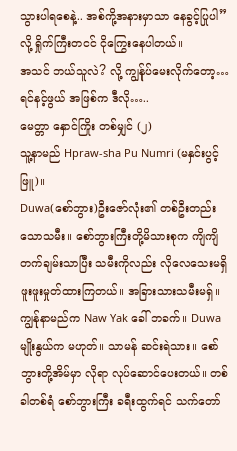သွားပါရစေနဲ့.. အစ်ကို့အနားမှာသာ နေခွင့်ပြုပါ” လို့ ရှိုက်ကြီးတငင် ငိုကြွေးနေပါတယ်။
အသင် ဘယ်သူလဲ? လို့ ကျွန်ုပ်မေးလိုက်တော့…
ရင်နင့်ဖွယ် အဖြစ်က ဒီလို…..
မေတ္တာ နှောင်ကြိုး တစ်မျှင် (၂)
သူ့နာမည် Hpraw-sha Pu Numri (မနှင်းပွင့်ဖြူ)။
Duwa(စော်ဘွား)ဦးဇော်လုံး၏ တစ်ဦးတည်းသောသမီး။ စော်ဘွားကြီးတို့မိသားစုက ကျိကျိတက်ချမ်းသာပြီး သမီးကိုလည်း လိုလေသေးမရှိ ဖူးဖူးမှုတ်ထားကြတယ်။ အခြားသားသမီးမရှ်။
ကျွန်ုနာမည်က Naw Yak ခေါ် ဘခက်။ Duwa မျိုးနွယ်က မဟုတ်။ သာမန် ဆင်းရဲသား။ စော်ဘွားတို့အိမ်မှာ လိုရာ လုပ်ဆောင်ပေးတယ်။ တစ်ခါတစ်ရံ စော်ဘွားကြီး ခရီးထွက်ရင် သက်တော်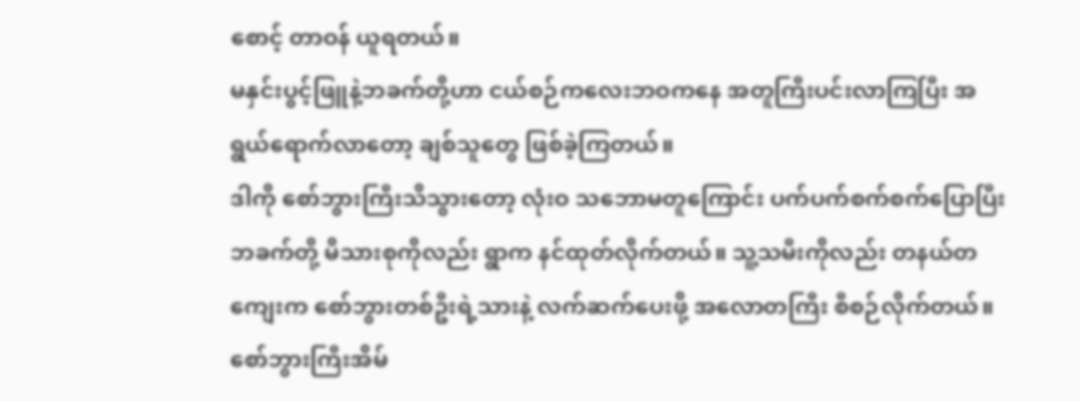စောင့် တာဝန် ယူရတယ်။
မနှင်းပွင့်ဖြူနဲ့ဘခက်တို့ဟာ ငယ်စဉ်ကလေးဘဝကနေ အတူကြီးပင်းလာကြပြီး အရွယ်ရောက်လာတော့ ချစ်သူတွေ ဖြစ်ခဲ့ကြတယ်။
ဒါကို စော်ဘွားကြီးသိသွားတော့ လုံးဝ သဘောမတူကြောင်း ပက်ပက်စက်စက်ပြောပြီး ဘခက်တို့ မိသားစုကိုလည်း ရွာက နင်ထုတ်လိုက်တယ်။ သူ့သမီးကိုလည်း တနယ်တကျေးက စော်ဘွားတစ်ဦးရဲ့သားနဲ့ လက်ဆက်ပေးဖို့ အလောတကြီး စီစဉ်လိုက်တယ်။
စော်ဘွားကြီးအိမ်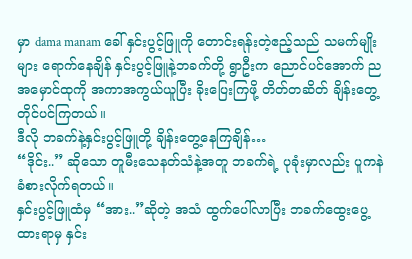မှာ dama manam ခေါ် နှင်းပွင့်ဖြူကို တောင်းရန်းတဲ့ဧည့်သည် သမက်မျိုးများ ရောက်နေချိန် နှင်းပွင့်ဖြူနဲ့ဘခက်တို့ ရွာဦးက ညောင်ပင်အောက် ညအမှောင်ထုကို အကာအကွယ်ယူပြီး ခိုးပြေးကြဖို့ တိတ်တဆိတ် ချိန်းတွေ့ တိုင်ပင်ကြတယ်။
ဒီလို ဘခက်နဲ့နှင်းပွင့်ဖြူတို့ ချိန်းတွေ့နေကြချိန်…
“ဒိုင်း..” ဆိုသော တူမီးသေနတ်သံနဲ့အတူ ဘခက်ရဲ့ ပုခုံးမှာလည်း ပူကနဲ ခံစားလိုက်ရတယ်။
နှင်းပွင့်ဖြူထံမှ “အား..”ဆိုတဲ့ အသံ ထွက်ပေါ်လာပြီး ဘခက်ထွေးပွေ့ထားရာမှ နှင်း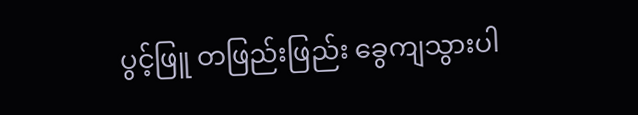ပွင့်ဖြူ တဖြည်းဖြည်း ခွေကျသွားပါ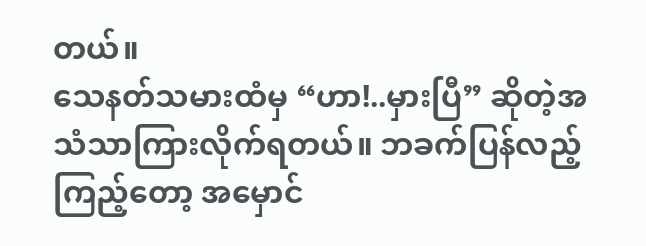တယ်။
သေနတ်သမားထံမှ “ဟာ!..မှားပြီ” ဆိုတဲ့အသံသာကြားလိုက်ရတယ်။ ဘခက်ပြန်လည့်ကြည့်တော့ အမှောင်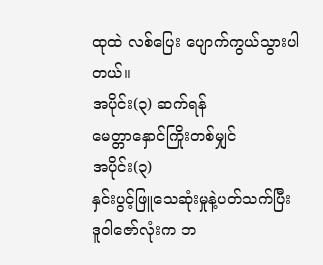ထုထဲ လစ်ပြေး ပျောက်ကွယ်သွားပါတယ်။
အပိုင်း(၃) ဆက်ရန်
မေတ္တာနှောင်ကြိုးတစ်မျှင်
အပိုင်း(၃)
နှင်းပွင့်ဖြူသေဆုံးမှုနဲ့ပတ်သက်ပြီး ဒူဝါဇော်လုံးက ဘ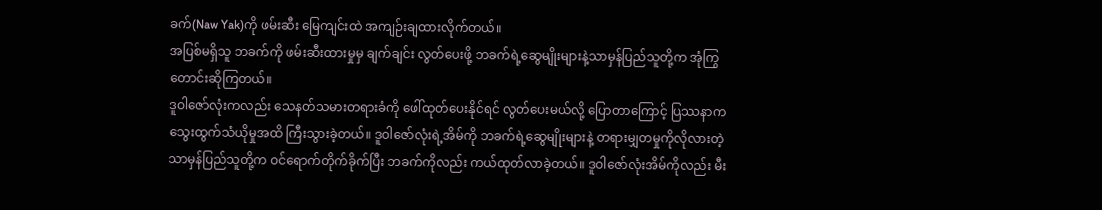ခက်(Naw Yak)ကို ဖမ်းဆီး မြေကျင်းထဲ အကျဉ်းချထားလိုက်တယ်။
အပြစ်မရှိသူ ဘခက်ကို ဖမ်းဆီးထားမှုမှ ချက်ချင်း လွတ်ပေးဖို့ ဘခက်ရဲ့ဆွေမျိုးများနဲ့သာမှန်ပြည်သူတို့က အုံကြွတောင်းဆိုကြတယ်။
ဒူဝါဇော်လုံးကလည်း သေနတ်သမားတရားခံကို ဖေါ်ထုတ်ပေးနိုင်ရင် လွတ်ပေးမယ်လို့ ပြောတာကြောင့် ပြဿနာက သွေးထွက်သံယိုမှုအထိ ကြီးသွားခဲ့တယ်။ ဒူဝါဇော်လုံးရဲ့အိမ်ကို ဘခက်ရဲ့ဆွေမျိုးများနဲ့ တရားမျှတမှုကိုလိုလားတဲ့ သာမှန်ပြည်သူတို့က ဝင်ရောက်တိုက်ခိုက်ပြီး ဘခက်ကိုလည်း ကယ်ထုတ်လာခဲ့တယ်။ ဒူဝါဇော်လုံးအိမ်ကိုလည်း မီး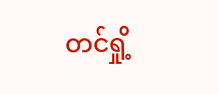တင်ရှို့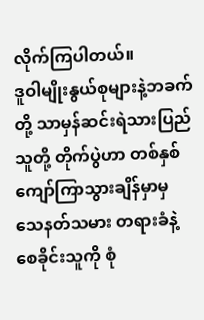လိုက်ကြပါတယ်။
ဒူဝါမျိုးနွယ်စုများနဲ့ဘခက်တို့ သာမှန်ဆင်းရဲသားပြည်သူတို့ တိုက်ပွဲဟာ တစ်နှစ်ကျော်ကြာသွားချိန်မှာမှ သေနတ်သမား တရားခံနဲ့စေခိုင်းသူကို စုံ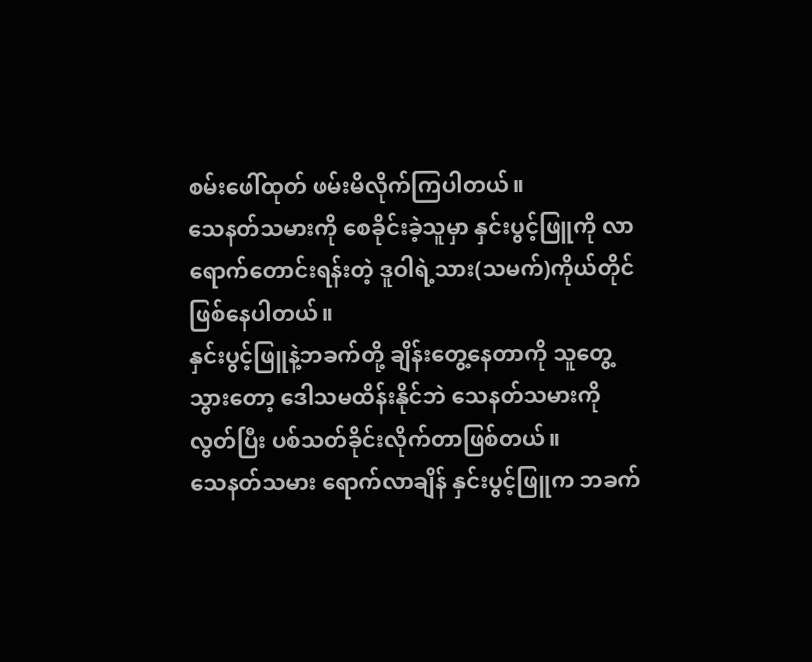စမ်းဖေါ်ထုတ် ဖမ်းမိလိုက်ကြပါတယ်။
သေနတ်သမားကို စေခိုင်းခဲ့သူမှာ နှင်းပွင့်ဖြူကို လာရောက်တောင်းရန်းတဲ့ ဒူဝါရဲ့သား(သမက်)ကိုယ်တိုင်ဖြစ်နေပါတယ်။
နှင်းပွင့်ဖြူနဲ့ဘခက်တို့ ချိန်းတွေ့နေတာကို သူတွေ့သွားတော့ ဒေါသမထိန်းနိုင်ဘဲ သေနတ်သမားကိုလွတ်ပြီး ပစ်သတ်ခိုင်းလိုက်တာဖြစ်တယ်။
သေနတ်သမား ရောက်လာချိန် နှင်းပွင့်ဖြူက ဘခက်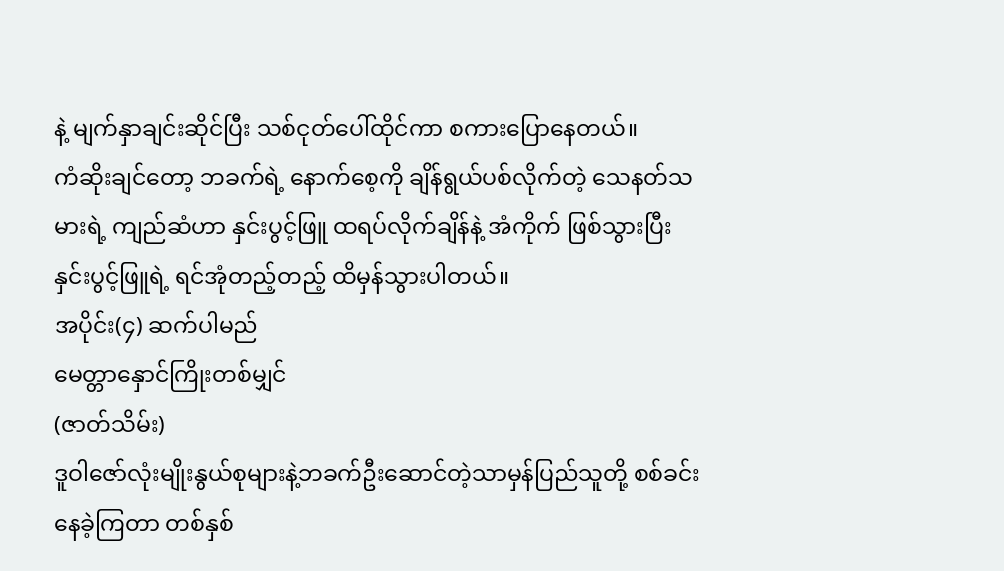နဲ့ မျက်နှာချင်းဆိုင်ပြီး သစ်ငုတ်ပေါ်ထိုင်ကာ စကားပြောနေတယ်။
ကံဆိုးချင်တော့ ဘခက်ရဲ့ နောက်စေ့ကို ချိန်ရွယ်ပစ်လိုက်တဲ့ သေနတ်သမားရဲ့ ကျည်ဆံဟာ နှင်းပွင့်ဖြူ ထရပ်လိုက်ချိန်နဲ့ အံကိုက် ဖြစ်သွားပြီး နှင်းပွင့်ဖြူရဲ့ ရင်အုံတည့်တည့် ထိမှန်သွားပါတယ်။
အပိုင်း(၄) ဆက်ပါမည်
မေတ္တာနှောင်ကြိုးတစ်မျှင်
(ဇာတ်သိမ်း)
ဒူဝါဇော်လုံးမျိုးနွယ်စုများနဲ့ဘခက်ဦးဆောင်တဲ့သာမှန်ပြည်သူတို့ စစ်ခင်းနေခဲ့ကြတာ တစ်နှစ်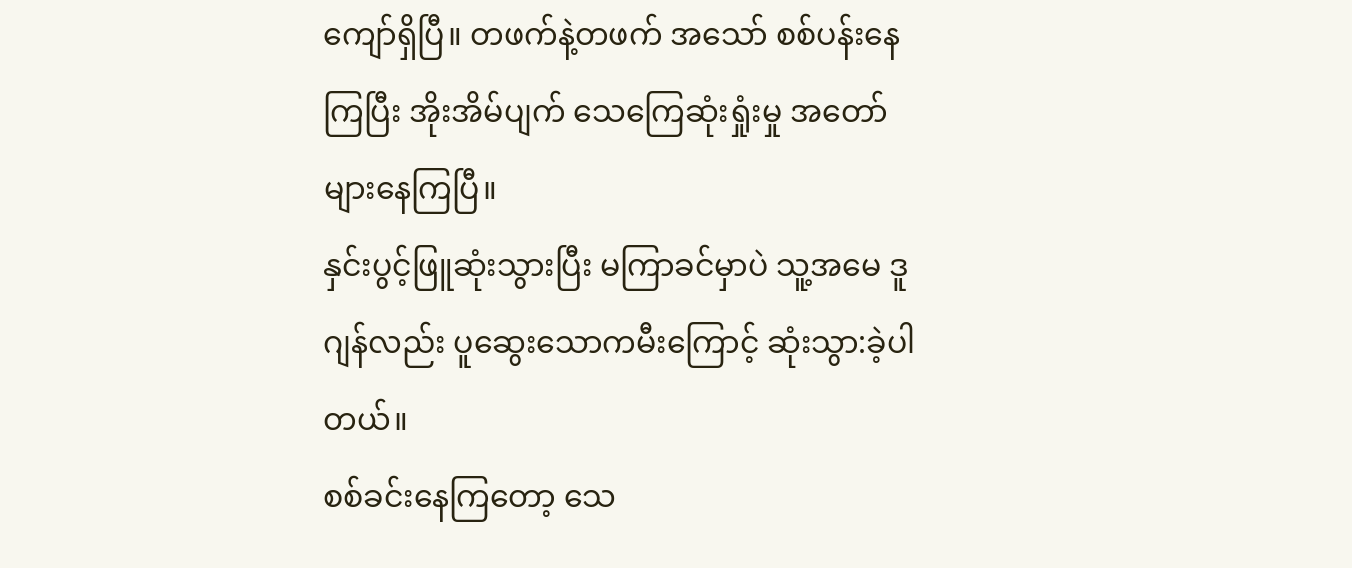ကျော်ရှိပြီ။ တဖက်နဲ့တဖက် အသော် စစ်ပန်းနေကြပြီး အိုးအိမ်ပျက် သေကြေဆုံးရှုံးမှု အတော်များနေကြပြီ။
နှင်းပွင့်ဖြူဆုံးသွားပြီး မကြာခင်မှာပဲ သူ့အမေ ဒူဂျန်လည်း ပူဆွေးသောကမီးကြောင့် ဆုံးသွာ:ခဲ့ပါတယ်။
စစ်ခင်းနေကြတော့ သေ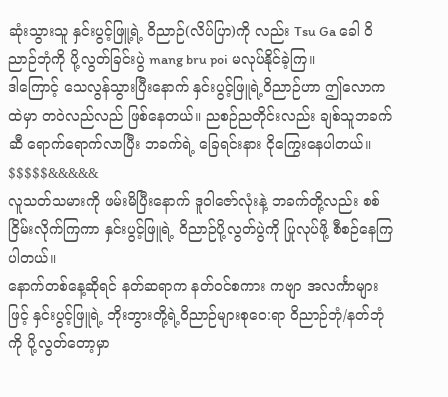ဆုံးသွားသူ နှင်းပွင့်ဖြူ့ရဲ့ ဝိညာဉ်(လိပ်ပြာ)ကို လည်း Tsu Ga ခေါ ဝိညာဉ်ဘုံကို ပို့လွတ်ခြင်းပွဲ mang bru poi မလုပ်နိုင်ခဲ့ကြ။
ဒါကြောင့် သေလွန်သွားပြီးနောက် နှင်းပွင့်ဖြူရဲ့ဝိညာဉ်ဟာ ဤလောကထဲမှာ တဝဲလည်လည် ဖြစ်နေတယ်။ ညစဉ်ညတိုင်းလည်း ချစ်သူဘခက်ဆီ ရောက်ရောက်လာပြီး ဘခက်ရဲ့ ခြေရင်းနား ငိုကြွေးနေပါတယ်။
$$$$$&&&&&
လူသတ်သမားကို ဖမ်းမိပြီးနောက် ဒူဝါဇော်လုံးနဲ့ ဘခက်တို့လည်း စစ်ငြိမ်းလိုက်ကြကာ နှင်းပွင့်ဖြူရဲ့ ဝိညာဉ်ပို့လွတ်ပွဲကို ပြုလုပ်ဖို့ စီစဉ်နေကြပါတယ်။
နောက်တစ်နေ့ဆိုရင် နတ်ဆရာက နတ်ဝင်စကား ကဗျာ အလင်္ကာများဖြင့် နှင်းပွင့်ဖြူရဲ့ ဘိုးဘွားတို့ရဲ့ဝိညာဉ်များစုဝေ:ရာ ဝိညာဉ်ဘုံ/နတ်ဘုံကို ပို့လွတ်တော့မှာ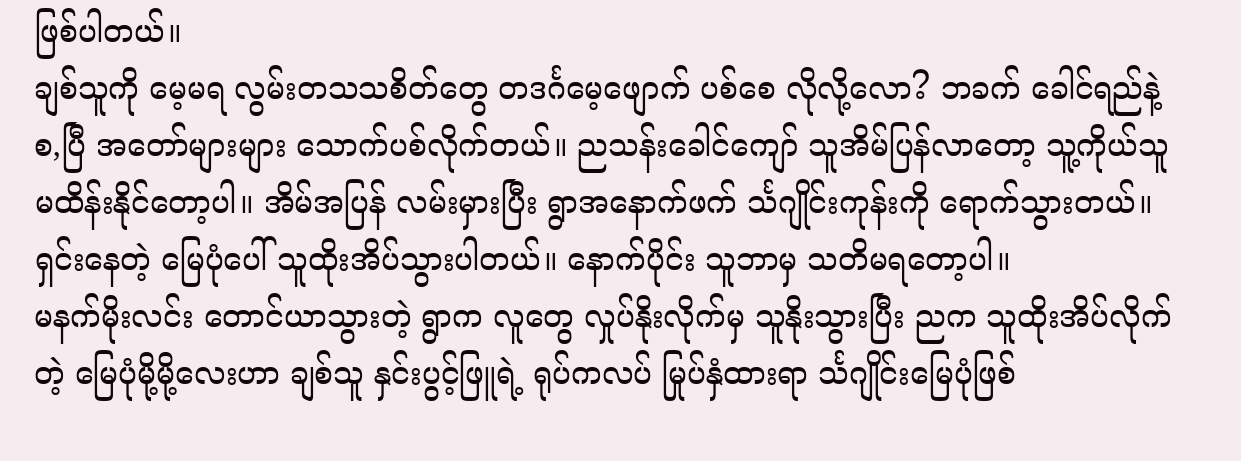ဖြစ်ပါတယ်။
ချစ်သူကို မေ့မရ လွမ်းတသသစိတ်တွေ တဒင်္ဂမေ့ဖျောက် ပစ်စေ လိုလို့လော? ဘခက် ခေါင်ရည်နဲ့ စ,ပြီ အတော်များများ သောက်ပစ်လိုက်တယ်။ ညသန်းခေါင်ကျော် သူအိမ်ပြန်လာတော့ သူ့ကိုယ်သူ မထိန်းနိုင်တော့ပါ။ အိမ်အပြန် လမ်းမှားပြီး ရွာအနောက်ဖက် င်္သဂျိုင်းကုန်းကို ရောက်သွားတယ်။ ရှင်းနေတဲ့ မြေပုံပေါ် သူထိုးအိပ်သွားပါတယ်။ နောက်ပိုင်း သူဘာမှ သတိမရတော့ပါ။
မနက်မိုးလင်း တောင်ယာသွားတဲ့ ရွာက လူတွေ လှုပ်နိုးလိုက်မှ သူနိုးသွားပြီး ညက သူထိုးအိပ်လိုက်တဲ့ မြေပုံမို့မို့လေးဟာ ချစ်သူ နှင်းပွင့်ဖြူရဲ့ ရုပ်ကလပ် မြုပ်နှံထားရာ င်္သဂျိုင်းမြေပုံဖြစ်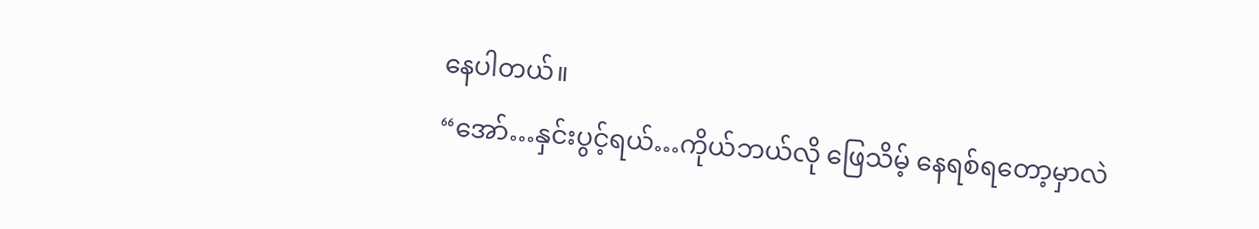နေပါတယ်။
“အော်…နှင်းပွင့်ရယ်…ကိုယ်ဘယ်လို ဖြေသိမ့် နေရစ်ရတော့မှာလဲ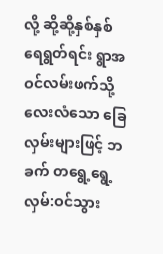လို့ ဆို့ဆို့နှစ်နှစ် ရေရွတ်ရင်း ရွာအဝင်လမ်းဖက်သို့ လေးလံသော ခြေလှမ်းများဖြင့် ဘခက် တရွေ့ရွေ့လှမ်:ဝင်သွား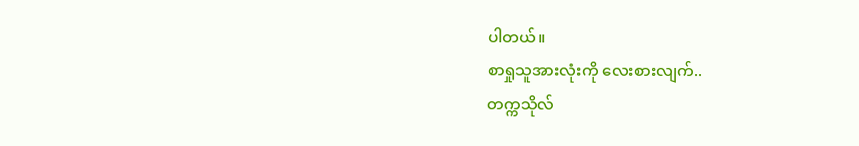ပါတယ်။
စာရှုသူအားလုံးကို လေးစားလျက်..
တက္ကသိုလ်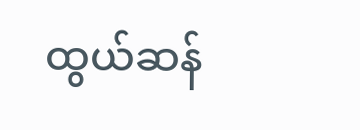ထွယ်ဆန်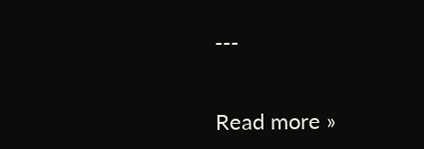---


Read more »